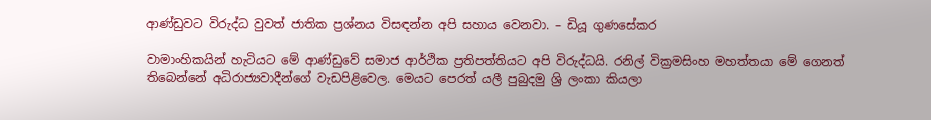ආණ්ඩුවට විරුද්ධ වුවත් ජාතික ප්‍රශ්නය විසඳන්න අපි සහාය වෙනවා. – ඩියූ ගුණසේකර

වාමාංහිකයින් හැටියට මේ ආණ්ඩුවේ සමාජ ආර්ථික ප්‍රතිපත්තියට අපි විරුද්ධයි. රනිල් වික්‍රමසිංහ මහත්තයා මේ ගෙනත් තිබෙන්නේ අධිරාජ්‍යවාදීන්ගේ වැඩපිළිවෙල. මෙයට පෙරත් යලී පුබුදමු ශ්‍රි ලංකා කියලා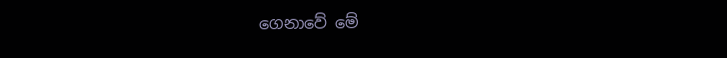ගෙනාවේ මේ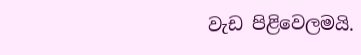වැඩ පිළිවෙලමයි.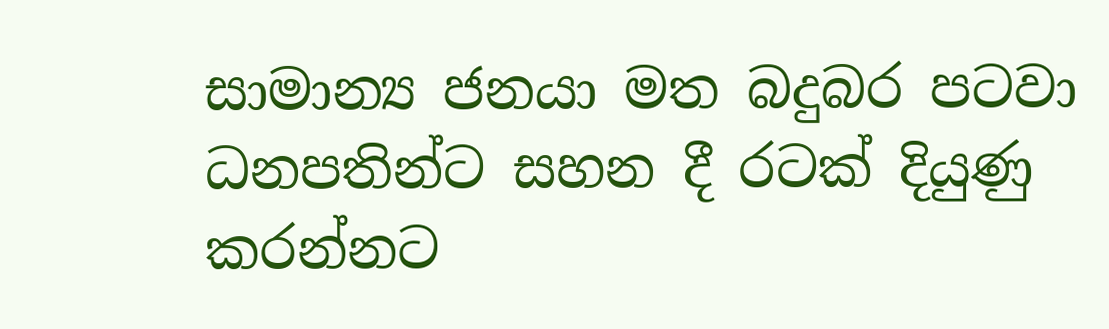සාමාන්‍ය ජනයා මත බදුබර පටවා ධනපතින්ට සහන දී රටක් දියුණු කරන්නට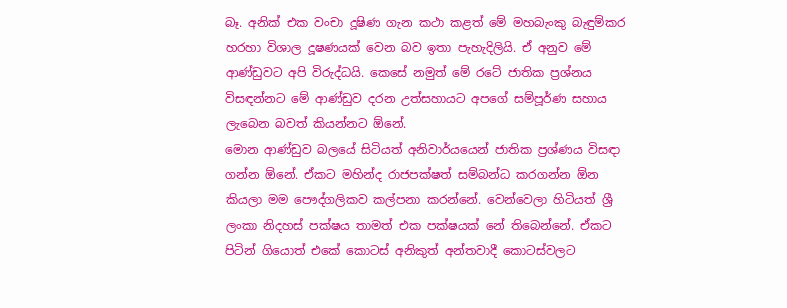බෑ. අනික් එක වංචා දූෂිණ ගැන කථා කළත් මේ මහබැංකු බැඳුම්කර හරහා විශාල දූෂණයක් වෙන බව ඉතා පැහැදිලියි. ඒ අනුව මේ ආණ්ඩුවට අපි විරුද්ධයි. කෙසේ නමුත් මේ රටේ ජාතික ප්‍රශ්නය විසඳන්නට මේ ආණ්ඩුව දරන උත්සහායට අපගේ සම්පූර්ණ සහාය ලැබෙන බවත් කියන්නට ඕනේ.
මොන ආණ්ඩුව බලයේ සිටියත් අනිවාර්යයෙන් ජාතික ප්‍රශ්ණය විසඳා ගන්න ඕනේ. ඒකට මහින්ද රාජපක්ෂත් සම්බන්ධ කරගන්න ඕන කියලා මම පෞද්ගලිකව කල්පනා කරන්නේ. වෙන්වෙලා හිටියත් ශ්‍රී ලංකා නිදහස් පක්ෂය තාමත් එක පක්ෂයක් නේ තිබෙන්නේ. ඒකට පිටින් ගියොත් එකේ කොටස් අනිකුත් අන්තවාදී කොටස්වලට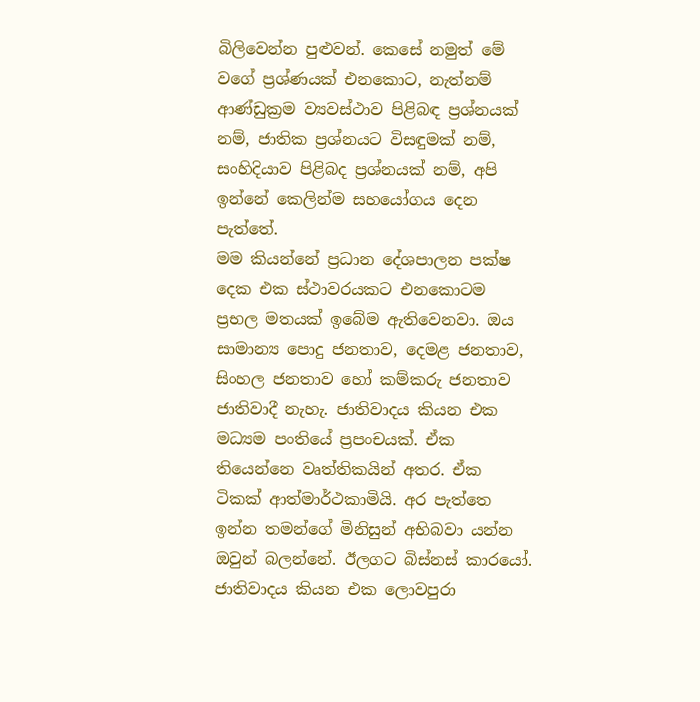බිලිවෙන්න පුළුවන්. කෙසේ නමුත් මේ වගේ ප්‍රශ්ණයක් එනකොට, නැත්නම් ආණ්ඩුක්‍රම ව්‍යවස්ථාව පිළිබඳ ප්‍රශ්නයක් නම්, ජාතික ප්‍රශ්නයට විසඳුමක් නම්, සංහිදියාව පිළිබද ප්‍රශ්නයක් නම්, අපි ඉන්නේ කෙලින්ම සහයෝගය දෙන පැත්තේ.
මම කියන්නේ ප්‍රධාන දේශපාලන පක්ෂ දෙක එක ස්ථාවරයකට එනකොටම ප්‍රභල මතයක් ඉබේම ඇතිවෙනවා. ඔය සාමාන්‍ය පොදු ජනතාව, දෙමළ ජනතාව, සිංහල ජනතාව හෝ කම්කරු ජනතාව ජාතිවාදී නැහැ. ජාතිවාදය කියන එක මධ්‍යම පංතියේ ප්‍රපංචයක්. ඒක තියෙන්නෙ වෘත්තිකයින් අතර. ඒක ටිකක් ආත්මාර්ථකාමියි. අර පැත්තෙ ඉන්න තමන්ගේ මිනිසුන් අභිබවා යන්න ඔවුන් බලන්නේ. ඊලගට බිස්නස් කාරයෝ. ජාතිවාදය කියන එක ලොවපුරා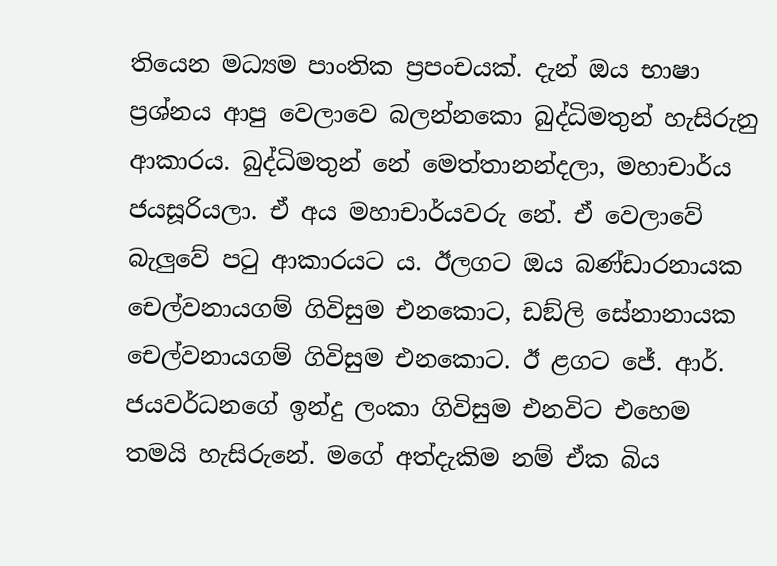තියෙන මධ්‍යම පාංතික ප්‍රපංචයක්. දැන් ඔය භාෂා ප්‍රශ්නය ආපු වෙලාවෙ බලන්නකො බුද්ධිමතුන් හැසිරුනු ආකාරය. බුද්ධිමතුන් නේ මෙත්තානන්දලා, මහාචාර්ය ජයසූරියලා. ඒ අය මහාචාර්යවරු නේ. ඒ වෙලාවේ බැලුවේ පටු ආකාරයට ය. ඊලගට ඔය බණ්ඩාරනායක චෙල්වනායගම් ගිවිසුම එනකොට, ඩඞ්ලි සේනානායක චෙල්වනායගම් ගිවිසුම එනකොට. ඊ ළගට ජේ. ආර්. ජයවර්ධනගේ ඉන්දු ලංකා ගිවිසුම එනවිට එහෙම තමයි හැසිරුනේ. මගේ අත්දැකිම නම් ඒක බිය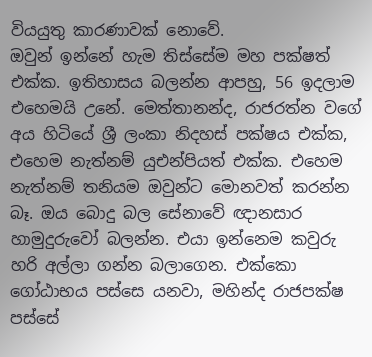වියයුතු කාරණාවක් නොවේ.
ඔවුන් ඉන්නේ හැම තිස්සේම මහ පක්ෂත් එක්ක. ඉතිහාසය බලන්න ආපහු, 56 ඉදලාම එහෙමයි උනේ. මෙත්තානන්ද, රාජරත්න වගේ අය හිටියේ ශ්‍රී ලංකා නිදහස් පක්ෂය එක්ක, එහෙම නැත්නම් යුඑන්පියත් එක්ක. එහෙම නැත්නම් තනියම ඔවුන්ට මොනවත් කරන්න බෑ. ඔය බොදු බල සේනාවේ ඥානසාර හාමුදුරුවෝ බලන්න. එයා ඉන්නෙම කවුරු හරි අල්ලා ගන්න බලාගෙන. එක්කො ගෝඨාභය පස්සෙ යනවා, මහින්ද රාජපක්ෂ පස්සේ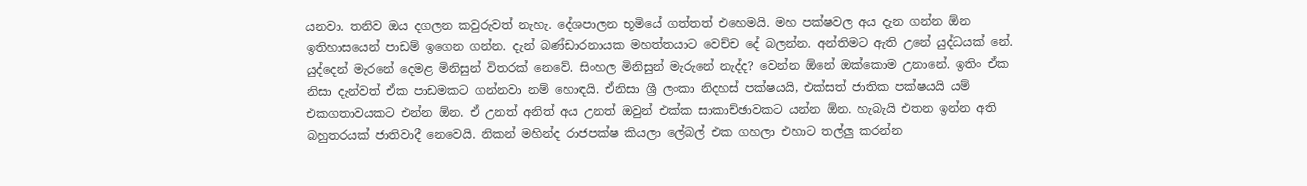යනවා. තනිව ඔය දගලන කවුරුවත් නැහැ. දේශපාලන භූමියේ ගත්තත් එහෙමයි. මහ පක්ෂවල අය දැන ගන්න ඕන ඉතිහාසයෙන් පාඩම් ඉගෙන ගන්න. දැන් බණ්ඩාරනායක මහත්තයාට වෙච්ච දේ බලන්න. අන්තිමට ඇති උනේ යුද්ධයක් නේ. යුද්දෙන් මැරනේ දෙමළ මිනිසුන් විතරක් නෙවේ. සිංහල මිනිසුන් මැරුනේ නැද්ද? වෙන්න ඕනේ ඔක්කොම උනානේ. ඉතිං ඒක නිසා දැන්වත් ඒක පාඩමකට ගන්නවා නම් හොඳයි. ඒනිසා ශ්‍රී ලංකා නිදහස් පක්ෂයයි, එක්සත් ජාතික පක්ෂයයි යම් එකගතාවයකට එන්න ඕන. ඒ උනත් අනිත් අය උනත් ඔවුන් එක්ක සාකාච්ඡාවකට යන්න ඕන. හැබැයි එතන ඉන්න අති බහුතරයක් ජාතිවාදී නෙවෙයි. නිකන් මහින්ද රාජපක්ෂ කියලා ලේබල් එක ගහලා එහාට තල්ලු කරන්න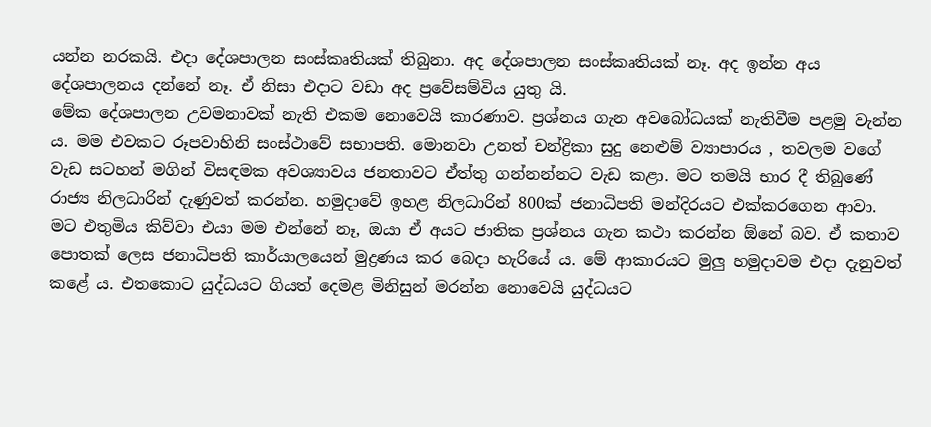යන්න නරකයි. එදා දේශපාලන සංස්කෘතියක් තිබුනා. අද දේශපාලන සංස්කෘතියක් නෑ. අද ඉන්න අය දේශපාලනය දන්නේ නෑ. ඒ නිසා එදාට වඩා අද ප්‍රවේසම්විය යුතු යි.
මේක දේශපාලන උවමනාවක් නැති එකම නොවෙයි කාරණාව. ප්‍රශ්නය ගැන අවබෝධයක් නැතිවීම පළමු වැන්න ය. මම එවකට රූපවාහිනි සංස්ථාවේ සභාපති. මොනවා උනත් චන්ද්‍රිකා සුදු නෙළුම් ව්‍යාපාරය , තවලම වගේ වැඩ සටහන් මගින් විසඳමක අවශ්‍යාවය ජනතාවට ඒත්තු ගන්නන්නට වැඩ කළා. මට තමයි භාර දී තිබුණේ රාජ්‍ය නිලධාරින් දැණුවත් කරන්න. හමුදාවේ ඉහළ නිලධාරින් 800ක් ජනාධිපති මන්දිරයට එක්කරගෙන ආවා. මට එතුමිය කිව්වා එයා මම එන්නේ නෑ, ඔයා ඒ අයට ජාතික ප්‍රශ්නය ගැන කථා කරන්න ඕනේ බව. ඒ කතාව පොතක් ලෙස ජනාධිපති කාර්යාලයෙන් මුද්‍රණය කර බෙදා හැරියේ ය. මේ ආකාරයට මුලු හමුදාවම එදා දැනුවත් කළේ ය. එතකොට යුද්ධයට ගියත් දෙමළ මිනිසුන් මරන්න නොවෙයි යුද්ධයට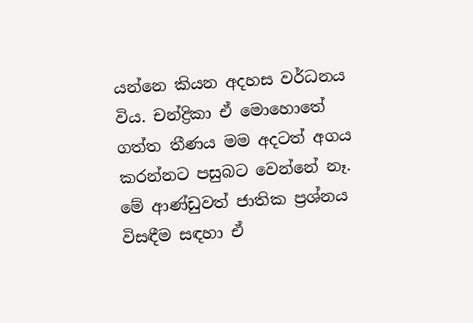යන්නෙ කියන අදහස වර්ධනය විය. චන්ද්‍රිකා ඒ මොහොතේ ගත්ත තීණය මම අදටත් අගය කරන්නට පසුබට වෙන්නේ නෑ. මේ ආණ්ඩුවත් ජාතික ප්‍රශ්නය විසඳීම සඳහා ඒ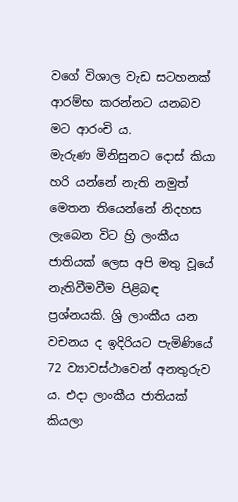වගේ විශාල වැඩ සටහනක් ආරම්භ කරන්නට යනබව මට ආරංචි ය.
මැරුණ මිනිසුනට දොස් කියා හරි යන්නේ නැති නමුත් මෙතන තියෙන්නේ නිදහස ලැබෙන විට හ්‍රි ලංකීය ජාතියක් ලෙස අපි මතු වූයේ නැතිවීමවීම පිළිබඳ ප්‍රශ්නයකි. ශ්‍රි ලාංකීය යන වචනය ද ඉදිරියට පැමිණියේ 72 ව්‍යාවස්ථාවෙන් අනතුරුව ය. එදා ලාංකීය ජාතියක් කියලා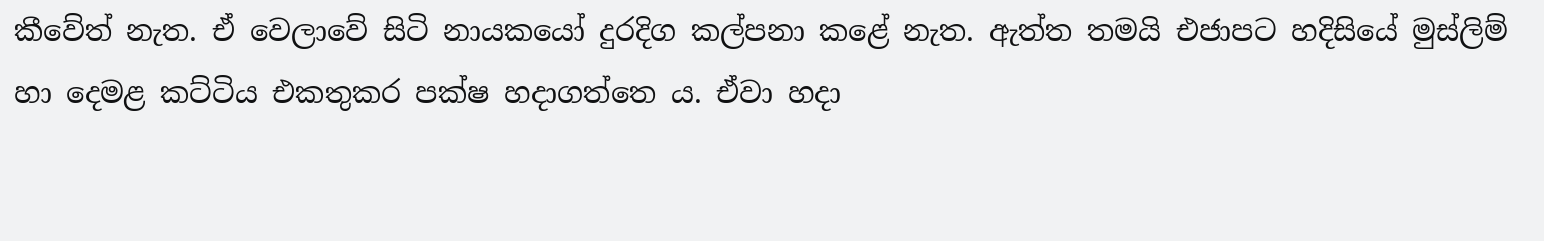කීවේත් නැත. ඒ වෙලාවේ සිටි නායකයෝ දුරදිග කල්පනා කළේ නැත. ඇත්ත තමයි එජාපට හදිසියේ මුස්ලිම් හා දෙමළ කට්ටිය එකතුකර පක්ෂ හදාගත්තෙ ය. ඒවා හදා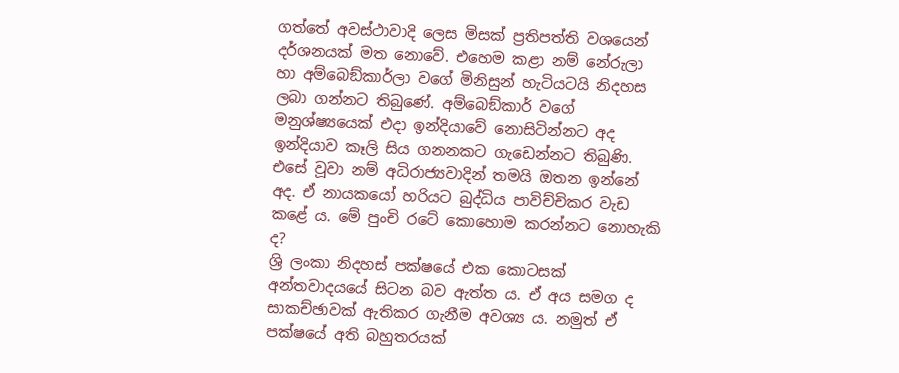ගත්තේ අවස්ථාවාදි ලෙස මිසක් ප්‍රතිපත්ති වශයෙන් දර්ශනයක් මත නොවේ. එහෙම කළා නම් නේරුලා හා අම්බෙඞ්කාර්ලා වගේ මිනිසුන් හැටියටයි නිදහස ලබා ගන්නට තිබුණේ. අම්බෙඞ්කාර් වගේ මනුශ්ෂ්‍යයෙක් එදා ඉන්දියාවේ නොසිටින්නට අද ඉන්දියාව කෑලි සිය ගනනකට ගැඩෙන්නට තිබුණි. එසේ වූවා නම් අධිරාජ්‍යවාදින් තමයි ඔතන ඉන්නේ අද. ඒ නායකයෝ හරියට බුද්ධිය පාවිච්චිකර වැඩ කළේ ය. මේ පුංචි රටේ කොහොම කරන්නට නොහැකි ද?
ශ්‍රි ලංකා නිදහස් පක්ෂයේ එක කොටසක් අන්තවාදයයේ සිටන බව ඇත්ත ය. ඒ අය සමග ද සාකච්ඡාවක් ඇතිකර ගැනීම අවශ්‍ය ය. නමුත් ඒ පක්ෂයේ අති බහුතරයක්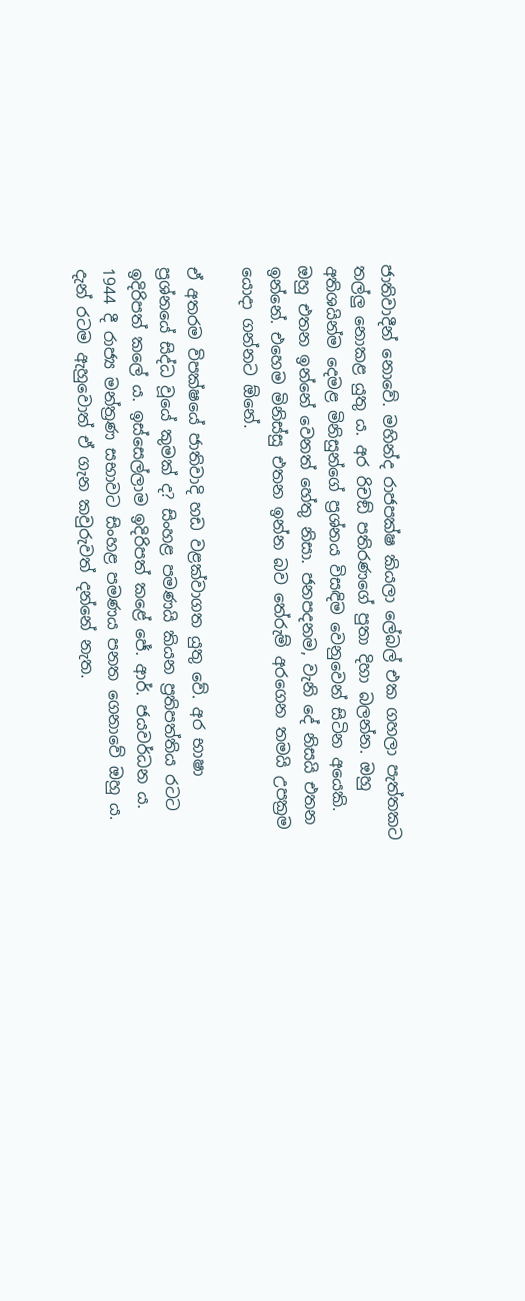ජාතිවාදීන් නොවේ. මහින්ද රාජපක්ෂ කියලා ලේබල් එක ගහලා පැත්තකට තල්ලු නොකළ යුතු ය. අර රිචඞ් පතිරණගේ පුතා දිහා බලන්න. ඔහු අතිශයින්ම දෙමළ මිනිසුන්ගේ ප්‍රශ්නය විසඳිම වෙනුවෙන් සිටින අයෙකි. ඔහු එතන ඉන්නේ වෙනත් හේතු නිසා. ජනපදනම, වැනි දේ නිසයි එතන ඉන්නේ. එහෙම මිනිස්සු එතන ඉන්න බව තේරුම් අරගෙන තමයි උපක්‍රම යොදා ගන්නට ඕනේ.

ඒ අතරම විපක්ෂයේ ජාතිවාදි හඩ වළක්වාගත යුතු වේ. අර භාෂා ප්‍රශ්නයේ සිද්ධ වූයේ කුමක් ද? සිංහළ පමණයි කියන ප්‍රතිපත්තිය රටට ඉදිරිපත් කලේ ය. ඉස්සෙල්ලාම ඉදිරිපත් කළේ ජේ. ආර්. ජයවර්ධන ය. 1944 දී රාජ්‍ය මන්ත්‍රණ සභාවට සිංහළ පමණය පනත ගෙනාවේ ඔහු ය. දැන් රටම ඇහුවොත් ඒ ගැන කවුරුවත් දන්නේ නැත.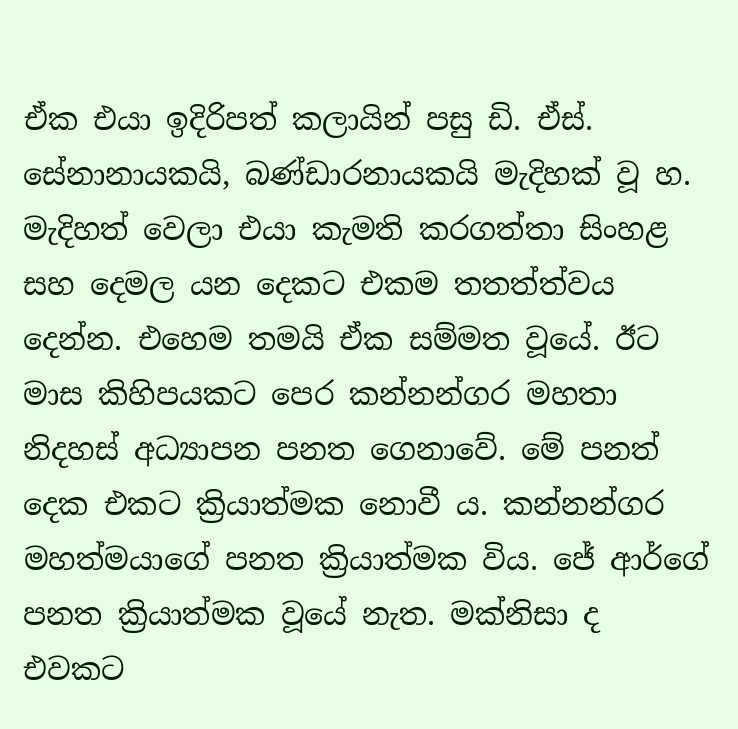ඒක එයා ඉදිරිපත් කලායින් පසු ඩි. ඒස්. සේනානායකයි, බණ්ඩාරනායකයි මැදිහක් වූ හ. මැදිහත් වෙලා එයා කැමති කරගත්තා සිංහළ සහ දෙමල යන දෙකට එකම තතත්ත්වය දෙන්න. එහෙම තමයි ඒක සම්මත වූයේ. ඊට මාස කිහිපයකට පෙර කන්නන්ගර මහතා නිදහස් අධ්‍යාපන පනත ගෙනාවේ. මේ පනත් දෙක එකට ක්‍රියාත්මක නොවී ය. කන්නන්ගර මහත්මයාගේ පනත ක්‍රියාත්මක විය. ජේ ආර්ගේ පනත ක්‍රියාත්මක වූයේ නැත. මක්නිසා ද එවකට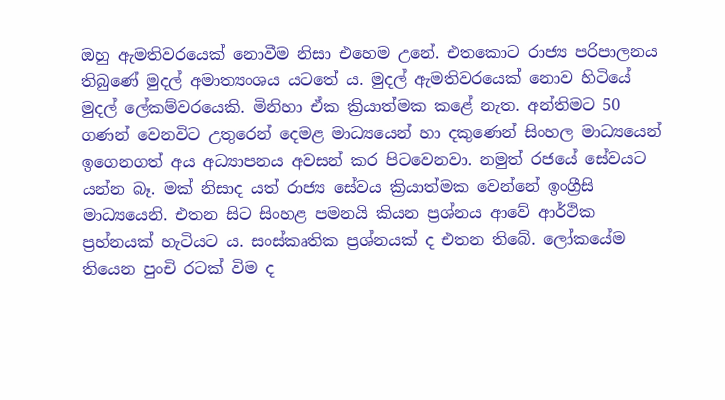ඔහු ඇමතිවරයෙක් නොවීම නිසා එහෙම උනේ. එතකොට රාජ්‍ය පරිපාලනය තිබුණේ මුදල් අමාත්‍යංශය යටතේ ය. මුදල් ඇමතිවරයෙක් නොව හිටියේ මුදල් ලේකම්වරයෙකි. මිනිහා ඒක ක්‍රියාත්මක කළේ නැත. අන්තිමට 50 ගණන් වෙනවිට උතුරෙන් දෙමළ මාධ්‍යයෙන් හා දකුණෙන් සිංහල මාධ්‍යයෙන් ඉගෙනගත් අය අධ්‍යාපනය අවසන් කර පිටවෙනවා. නමුත් රජයේ සේවයට යන්න බෑ. මක් නිසාද යත් රාජ්‍ය සේවය ක්‍රියාත්මක වෙන්නේ ඉංග්‍රීසි මාධ්‍යයෙනි. එතන සිට සිංහළ පමනයි කියන ප්‍රශ්නය ආවේ ආර්ථික ප්‍රහ්නයක් හැටියට ය. සංස්කෘතික ප්‍රශ්නයක් ද එතන තිබේ. ලෝකයේම තියෙන පුංචි රටක් විම ද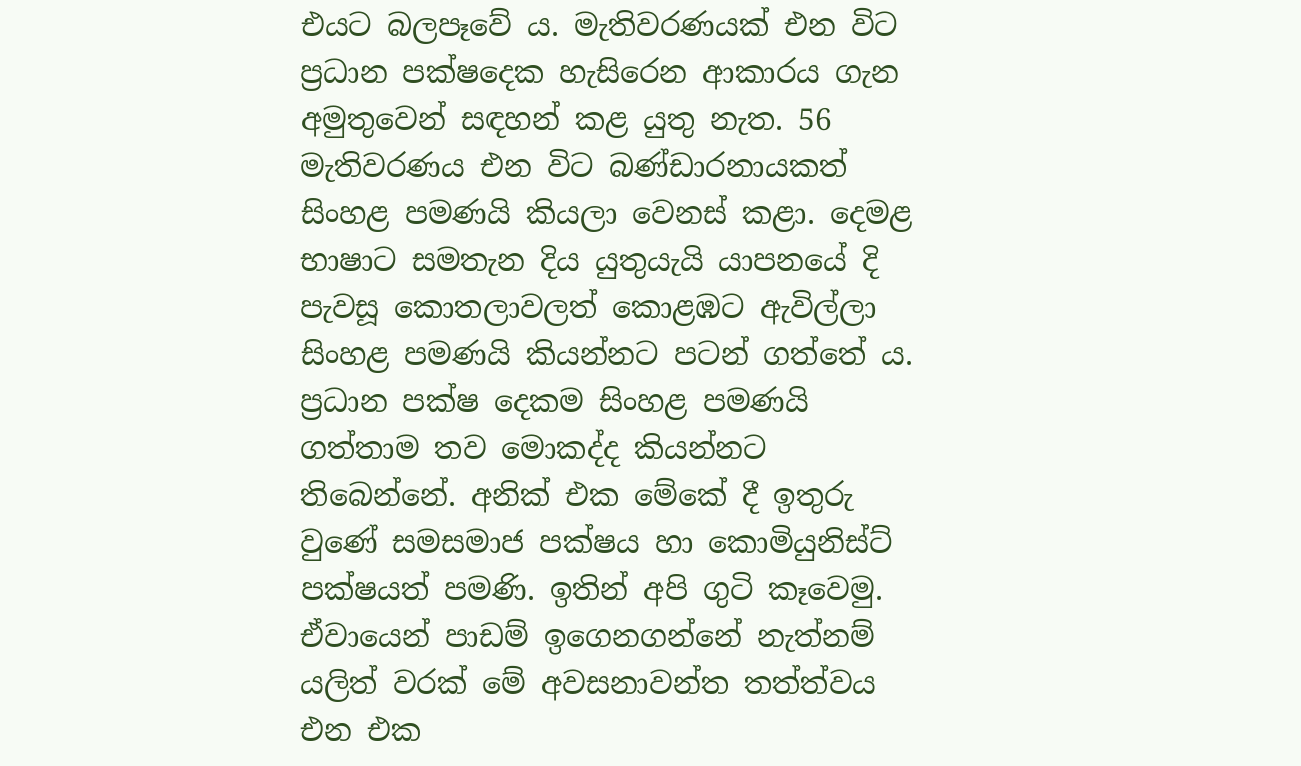එයට බලපෑවේ ය. මැතිවරණයක් එන විට ප්‍රධාන පක්ෂදෙක හැසිරෙන ආකාරය ගැන අමුතුවෙන් සඳහන් කළ යුතු නැත. 56 මැතිවරණය එන විට බණ්ඩාරනායකත් සිංහළ පමණයි කියලා වෙනස් කළා. දෙමළ භාෂාට සමතැන දිය යුතුයැයි යාපනයේ දි පැවසූ කොතලාවලත් කොළඹට ඇවිල්ලා සිංහළ පමණයි කියන්නට පටන් ගත්තේ ය. ප්‍රධාන පක්ෂ දෙකම සිංහළ පමණයි ගත්තාම තව මොකද්ද කියන්නට තිබෙන්නේ. අනික් එක මේකේ දී ඉතුරු වුණේ සමසමාජ පක්ෂය හා කොමියුනිස්ට් පක්ෂයත් පමණි. ඉතින් අපි ගුටි කෑවෙමු.
ඒවායෙන් පාඩම් ඉගෙනගන්නේ නැත්නම් යලිත් වරක් මේ අවසනාවන්ත තත්ත්වය එන එක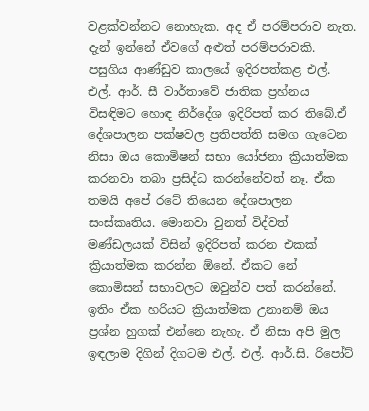වළක්වන්නට නොහැක. අද ඒ පරම්පරාව නැත. දැන් ඉන්නේ ඒවගේ අළුත් පරම්පරාවකි. පසුගිය ආණ්ඩුව කාලයේ ඉදිරපත්කළ එල්. එල්. ආර්. සී වාර්තාවේ ජාතික ප්‍රහ්නය විසඳිමට හොඳ නිර්දේශ ඉදිරිපත් කර තිබේ.ඒ දේශපාලන පක්ෂවල ප්‍රතිපත්ති සමග ගැටෙන නිසා ඔය කොමිෂන් සභා යෝජනා ක්‍රියාත්මක කරනවා තබා ප්‍රසිද්ධ කරන්නේවත් නෑ. ඒක තමයි අපේ රටේ තියෙන දේශපාලන සංස්කෘතිය. මොනවා වුනත් විද්වත් මණ්ඩලයක් විසින් ඉදිරිපත් කරන එකක් ක්‍රියාත්මක කරන්න ඕනේ. ඒකට නේ කොමිසන් සභාවලට ඔවුන්ව පත් කරන්නේ. ඉතිං ඒක හරියට ක්‍රියාත්මක උනානම් ඔය ප්‍රශ්න හුගක් එන්නෙ නැහැ. ඒ නිසා අපි මුල ඉඳලාම දිගින් දිගටම එල්. එල්. ආර්.සි. රිපෝට්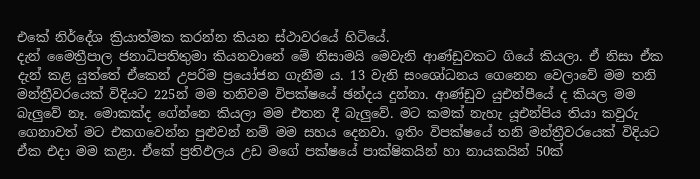එකේ නිර්දේශ ක්‍රියාත්මක කරන්න කියන ස්ථාවරයේ හිටියේ.
දැන් මෛත්‍රීපාල ජනාධිපතිතුමා කියනවානේ මේ නිසාමයි මෙවැනි ආණ්ඩුවකට ගියේ කියලා. ඒ නිසා ඒක දැන් කළ යුත්තේ ඒකෙන් උපරිම ප්‍රයෝජන ගැනීම ය. 13 වැනි සංශෝධනය ගෙනෙන වෙලාවේ මම තනි මන්ත්‍රීවරයෙක් විදියට 225න් මම තනිවම විපක්ෂයේ ඡන්දය දුන්නා. ආණ්ඩුව යුඑන්පීයේ ද කියල මම බැලුවේ නෑ. මොකක්ද ගේන්නෙ කියලා මම එතන දී බැලුවේ. මට කමක් නැහැ යූඑන්පිය තියා කවුරු ගෙනාවත් මට එකගවෙන්න පුළුවන් නම් මම සහය දෙනවා. ඉතිං විපක්ෂයේ තනි මන්ත්‍රීවරයෙක් විදියට ඒක එදා මම කළා. ඒකේ ප්‍රතිඵලය උඩ මගේ පක්ෂයේ පාක්ෂිකයින් හා නායකයින් 50ක්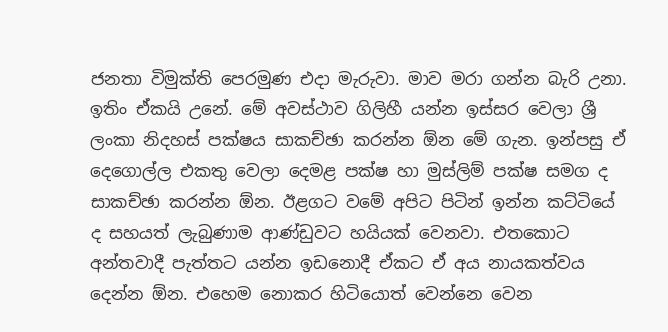ජනතා විමුක්ති පෙරමුණ එදා මැරුවා. මාව මරා ගන්න බැරි උනා. ඉතිං ඒකයි උනේ. මේ අවස්ථාව ගිලිහී යන්න ඉස්සර වෙලා ශ්‍රී ලංකා නිදහස් පක්ෂය සාකච්ඡා කරන්න ඕන මේ ගැන. ඉන්පසු ඒ දෙගොල්ල එකතු වෙලා දෙමළ පක්ෂ හා මුස්ලිම් පක්ෂ සමග ද සාකච්ඡා කරන්න ඕන. ඊළගට වමේ අපිට පිටින් ඉන්න කට්ටියේ ද සහයත් ලැබුණාම ආණ්ඩුවට හයියක් වෙනවා. එතකොට අන්තවාදී පැත්තට යන්න ඉඩනොදී ඒකට ඒ අය නායකත්වය දෙන්න ඕන. එහෙම නොකර හිටියොත් වෙන්නෙ වෙන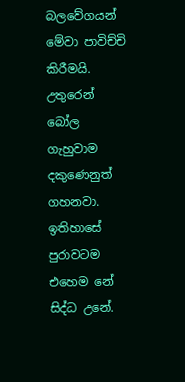බලවේගයන් මේවා පාවිච්චි කිරීමයි. උතුරෙන් බෝල ගැහුවාම දකුණෙනුත් ගහනවා. ඉතිහාසේ පුරාවටම එහෙම නේ සිද්ධ උනේ.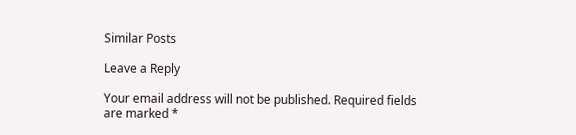Similar Posts

Leave a Reply

Your email address will not be published. Required fields are marked *